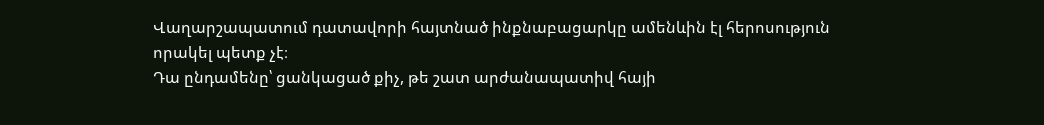Վաղարշապատում դատավորի հայտնած ինքնաբացարկը ամենևին էլ հերոսություն որակել պետք չէ։
Դա ընդամենը՝ ցանկացած քիչ, թե շատ արժանապատիվ հայի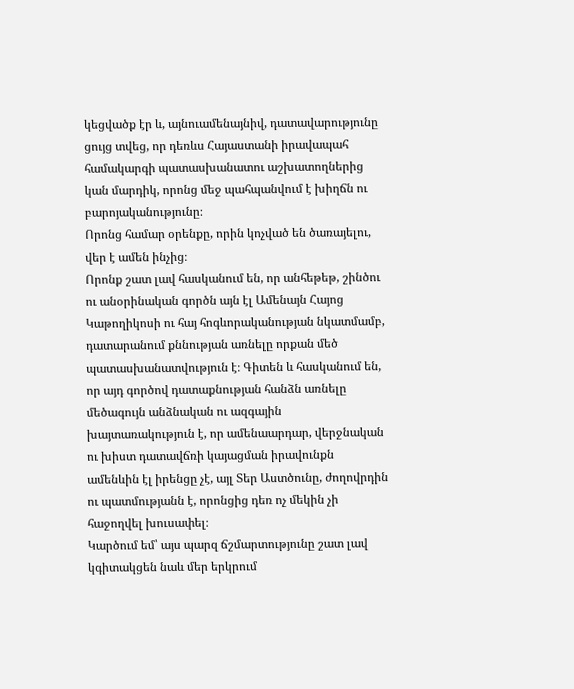կեցվածք էր և, այնուամենայնիվ, դատավարությունը ցույց տվեց, որ դեռևս Հայաստանի իրավապահ համակարգի պատասխանատու աշխատողներից կան մարդիկ, որոնց մեջ պահպանվում է խիղճն ու բարոյականությունը։
Որոնց համար օրենքը, որին կոչված են ծառայելու, վեր է ամեն ինչից։
Որոնք շատ լավ հասկանում են, որ անհեթեթ, շինծու ու անօրինական գործն այն էլ Ամենայն Հայոց Կաթողիկոսի ու հայ հոգևորականության նկատմամբ, դատարանում քննության առնելը որքան մեծ պատասխանատվություն է։ Գիտեն և հասկանում են, որ այդ գործով դատաքնության հանձն առնելը մեծագույն անձնական ու ազգային խայտառակություն է, որ ամենաարդար, վերջնական ու խիստ դատավճռի կայացման իրավունքն ամենևին էլ իրենցը չէ, այլ Տեր Աստծունը, ժողովրդին ու պատմությանն է, որոնցից դեռ ոչ մեկին չի հաջողվել խուսափել։
Կարծում եմ՝ այս պարզ ճշմարտությունը շատ լավ կգիտակցեն նաև մեր երկրում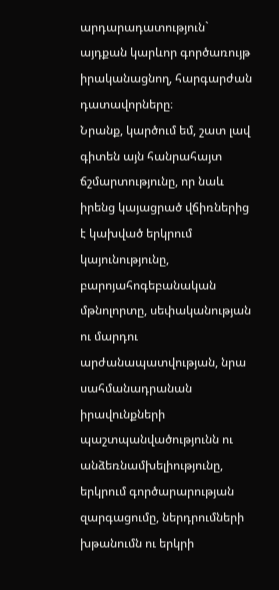արդարադատություն` այդքան կարևոր գործառույթ իրականացնող, հարգարժան դատավորները։
Նրանք, կարծում եմ, շատ լավ գիտեն այն հանրահայտ ճշմարտությունը, որ նաև իրենց կայացրած վճիռներից է կախված երկրում կայունությունը, բարոյահոգեբանական մթնոլորտը, սեփականության ու մարդու արժանապատվության, նրա սահմանադրանան իրավունքների պաշտպանվածությունն ու անձեռնամխելիությունը, երկրում գործարարության զարգացումը, ներդրումների խթանումն ու երկրի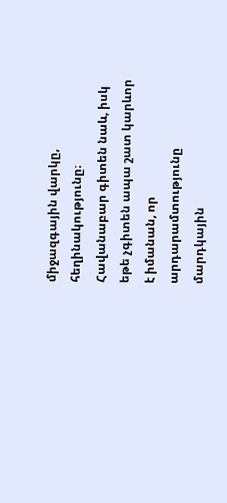միջազգային վարկը, հեղինակությունը։
Հավանաբար գիտեն նաև, իսկ եթե չգիտեն ապա շատ կարևոր է իմանան, որ արդարամտությունը մարդկային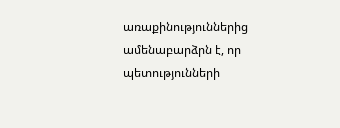առաքինություններից ամենաբարձրն է, որ պետությունների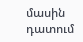մասին դատում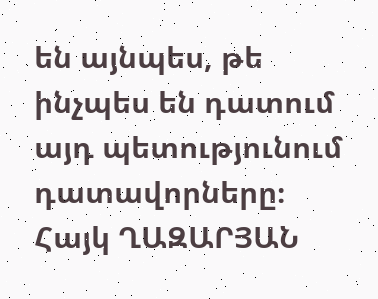են այնպես, թե ինչպես են դատում այդ պետությունում դատավորները։
Հայկ ՂԱԶԱՐՅԱՆ